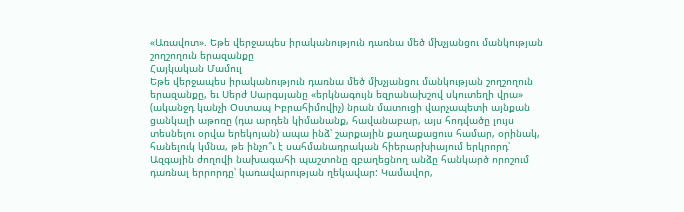«Առավոտ». Եթե վերջապես իրականություն դառնա մեծ մխչյանցու մանկության շողշողուն երազանքը
Հայկական Մամուլ
Եթե վերջապես իրականություն դառնա մեծ մխչյանցու մանկության շողշողուն երազանքը, եւ Սերժ Սարգսյանը «երկնագույն եզրանախշով սկուտեղի վրա» (ականջդ կանչի Օստապ Իբրահիմովիչ) նրան մատուցի վարչապետի այնքան ցանկալի աթոռը (դա արդեն կիմանանք, հավանաբար, այս հոդվածը լույս տեսնելու օրվա երեկոյան) ապա ինձ՝ շարքային քաղաքացուս համար, օրինակ, հանելուկ կմնա, թե ինչո՞ւ է սահմանադրական հիերարխիայում երկրորդ՝ Ազգային ժողովի նախագահի պաշտոնը զբաղեցնող անձը հանկարծ որոշում դառնալ երրորդը՝ կառավարության ղեկավար: Կամավոր,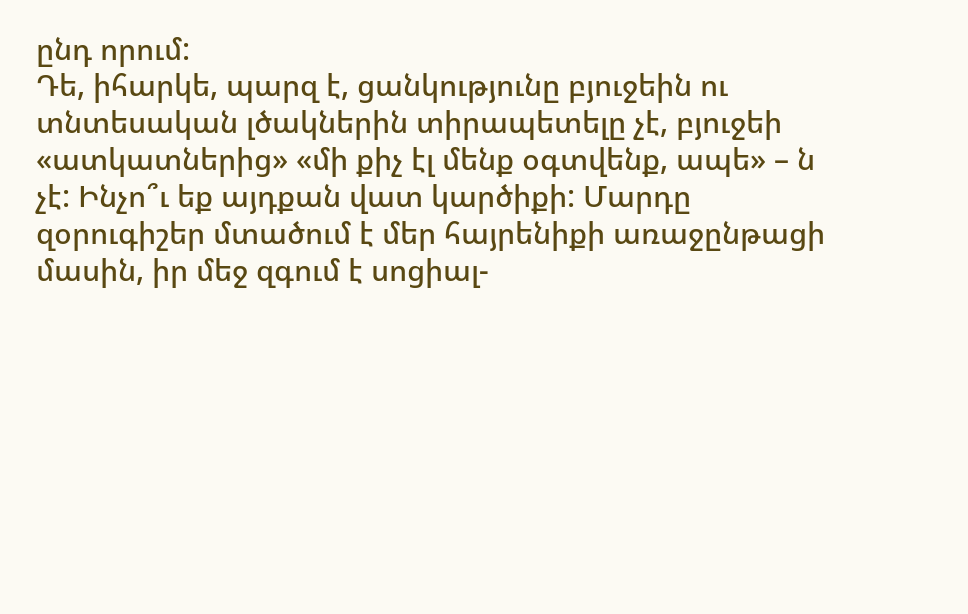ընդ որում:
Դե, իհարկե, պարզ է, ցանկությունը բյուջեին ու տնտեսական լծակներին տիրապետելը չէ, բյուջեի «ատկատներից» «մի քիչ էլ մենք օգտվենք, ապե» – ն չէ: Ինչո՞ւ եք այդքան վատ կարծիքի: Մարդը զօրուգիշեր մտածում է մեր հայրենիքի առաջընթացի մասին, իր մեջ զգում է սոցիալ-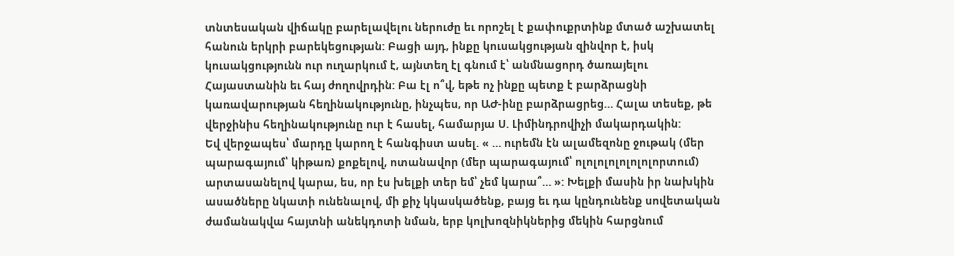տնտեսական վիճակը բարելավելու ներուժը եւ որոշել է քափուքրտինք մտած աշխատել հանուն երկրի բարեկեցության: Բացի այդ, ինքը կուսակցության զինվոր է, իսկ կուսակցությունն ուր ուղարկում է, այնտեղ էլ գնում է՝ անմնացորդ ծառայելու Հայաստանին եւ հայ ժողովրդին: Բա էլ ո՞վ, եթե ոչ ինքը պետք է բարձրացնի կառավարության հեղինակությունը, ինչպես, որ ԱԺ-ինը բարձրացրեց… Հալա տեսեք, թե վերջինիս հեղինակությունը ուր է հասել, համարյա Ս. Լիմինդրովիչի մակարդակին:
Եվ վերջապես՝ մարդը կարող է հանգիստ ասել. « … ուրեմն էն ալամեզոնը ջութակ (մեր պարագայում՝ կիթառ) քոքելով, ոտանավոր (մեր պարագայում՝ ոլոլոլոլոլոլոլորտում) արտասանելով կարա, ես, որ էս խելքի տեր եմ՝ չեմ կարա՞… »: Խելքի մասին իր նախկին ասածները նկատի ունենալով, մի քիչ կկասկածենք, բայց եւ դա կընդունենք սովետական ժամանակվա հայտնի անեկդոտի նման, երբ կոլխոզնիկներից մեկին հարցնում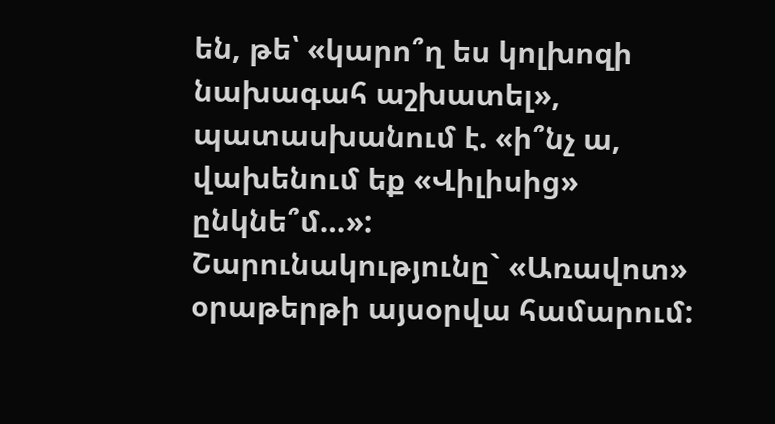են, թե՝ «կարո՞ղ ես կոլխոզի նախագահ աշխատել», պատասխանում է. «ի՞նչ ա, վախենում եք «Վիլիսից» ընկնե՞մ…»:
Շարունակությունը` «Առավոտ» օրաթերթի այսօրվա համարում: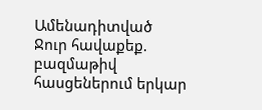Ամենադիտված
Ջուր հավաքեք. բազմաթիվ հասցեներում երկար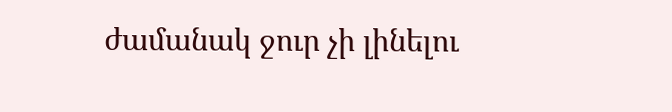ժամանակ ջուր չի լինելու